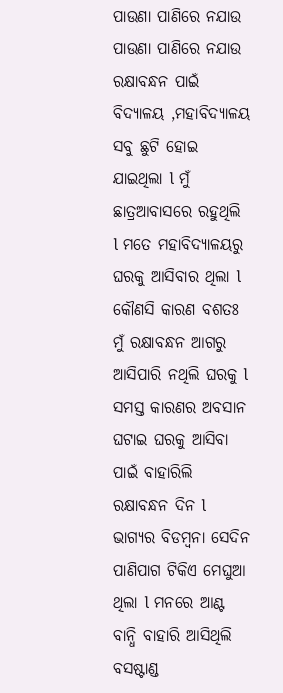ପାଉଣା ପାଣିରେ ନଯାଉ
ପାଉଣା ପାଣିରେ ନଯାଉ
ରକ୍ଷାବନ୍ଧନ ପାଇଁ ବିଦ୍ୟାଳୟ ,ମହାବିଦ୍ୟାଳୟ ସବୁ ଛୁଟି ହୋଇ ଯାଇଥିଲା l ମୁଁ ଛାତ୍ରଆବାସରେ ରହୁଥିଲି l ମତେ ମହାବିଦ୍ୟାଳୟରୁ ଘରକୁ ଆସିବାର ଥିଲା l କୌଣସି କାରଣ ବଶତଃ ମୁଁ ରକ୍ଷାବନ୍ଧନ ଆଗରୁ ଆସିପାରି ନଥିଲି ଘରକୁ l ସମସ୍ତ କାରଣର ଅବସାନ ଘଟାଇ ଘରକୁ ଆସିବା ପାଇଁ ବାହାରିଲି ରକ୍ଷାବନ୍ଧନ ଦିନ l ଭାଗ୍ୟର ବିଡମ୍ବନା ସେଦିନ ପାଣିପାଗ ଟିକିଏ ମେଘୁଆ ଥିଲା l ମନରେ ଆଣ୍ଟ ବାନ୍ଧି ବାହାରି ଆସିଥିଲି ବସଷ୍ଟାଣ୍ଡ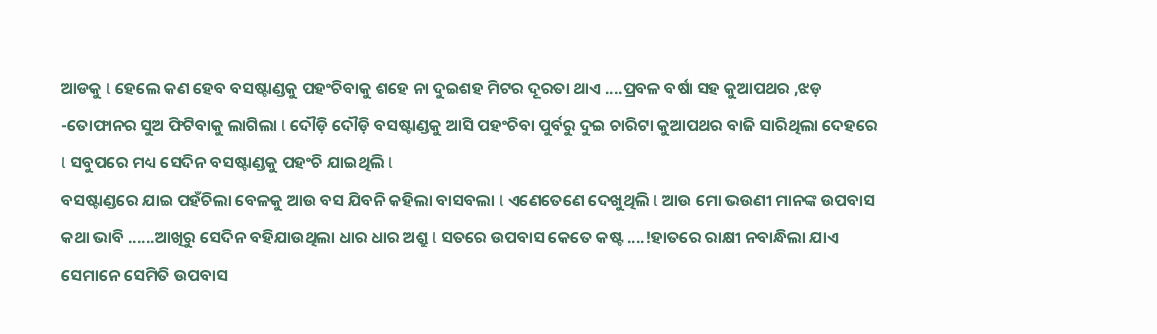ଆଡକୁ l ହେଲେ କଣ ହେବ ବସଷ୍ଟାଣ୍ଡକୁ ପହଂଚିବାକୁ ଶହେ ନା ଦୁଇଶହ ମିଟର ଦୂରତା ଥାଏ ....ପ୍ରବଳ ବର୍ଷା ସହ କୁଆପଥର ,ଝଡ଼ -ତୋଫାନର ସୁଅ ଫିଟିବାକୁ ଲାଗିଲା l ଦୌଡ଼ି ଦୌଡ଼ି ବସଷ୍ଟାଣ୍ଡକୁ ଆସି ପହଂଚିବା ପୁର୍ବରୁ ଦୁଇ ଚାରିଟା କୁଆପଥର ବାଜି ସାରିଥିଲା ଦେହରେ l ସବୁପରେ ମଧ୍ୟ ସେଦିନ ବସଷ୍ଟାଣ୍ଡକୁ ପହଂଚି ଯାଇଥିଲି l
ବସଷ୍ଟାଣ୍ଡରେ ଯାଇ ପହଁଚିଲା ବେଳକୁ ଆଉ ବସ ଯିବନି କହିଲା ବାସବଲା l ଏଣେତେଣେ ଦେଖୁଥିଲି l ଆଉ ମୋ ଭଉଣୀ ମାନଙ୍କ ଉପବାସ କଥା ଭାବି ......ଆଖିରୁ ସେଦିନ ବହିଯାଉଥିଲା ଧାର ଧାର ଅଶ୍ରୁ l ସତରେ ଉପବାସ କେତେ କଷ୍ଟ ....!ହାତରେ ରାକ୍ଷୀ ନବାନ୍ଧିଲା ଯାଏ ସେମାନେ ସେମିତି ଉପବାସ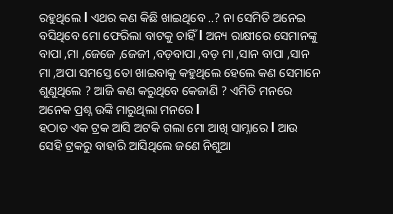ରହୁଥିଲେ l ଏଥର କଣ କିଛି ଖାଇଥିବେ ..? ନା ସେମିତି ଅନେଇ ବସିଥିବେ ମୋ ଫେରିଲା ବାଟକୁ ଚାହିଁ l ଅନ୍ୟ ରାକ୍ଷୀରେ ସେମାନଙ୍କୁ ବାପା ,ମା ,ଜେଜେ ,ଜେଜୀ ,ବଡ଼ବାପା ,ବଡ଼ ମା ,ସାନ ବାପା ,ସାନ ମା ,ଅପା ସମସ୍ତେ ତୋ ଖାଇବାକୁ କହୁଥିଲେ ହେଲେ କଣ ସେମାନେ ଶୁଣୁଥିଲେ ? ଆଜି କଣ କରୁଥିବେ କେଜାଣି ? ଏମିତି ମନରେ ଅନେକ ପ୍ରଶ୍ନ ଉଙ୍କି ମାରୁଥିଲା ମନରେ l
ହଠାତ ଏକ ଟ୍ରକ ଆସି ଅଟକି ଗଲା ମୋ ଆଖି ସାମ୍ନାରେ l ଆଉ ସେହି ଟ୍ରକରୁ ବାହାରି ଆସିଥିଲେ ଜଣେ ନିଶୁଆ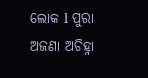ଲୋକ l ପୁରା ଅଜଣା ଅଚିହ୍ନା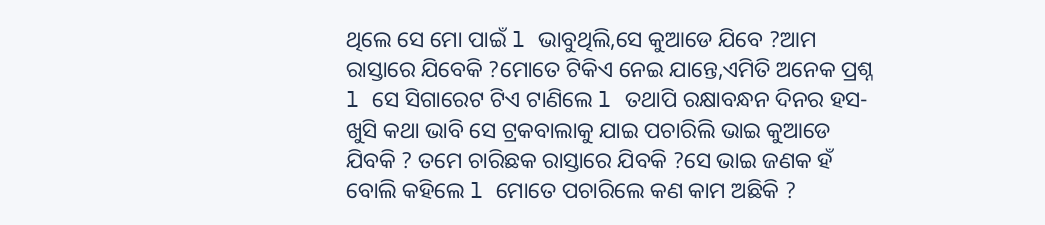ଥିଲେ ସେ ମୋ ପାଇଁ l ଭାବୁଥିଲି,ସେ କୁଆଡେ ଯିବେ ?ଆମ ରାସ୍ତାରେ ଯିବେକି ?ମୋତେ ଟିକିଏ ନେଇ ଯାନ୍ତେ,ଏମିତି ଅନେକ ପ୍ରଶ୍ନ l ସେ ସିଗାରେଟ ଟିଏ ଟାଣିଲେ l ତଥାପି ରକ୍ଷାବନ୍ଧନ ଦିନର ହସ-ଖୁସି କଥା ଭାବି ସେ ଟ୍ରକବାଲାକୁ ଯାଇ ପଚାରିଲି ଭାଇ କୁଆଡେ ଯିବକି ? ତମେ ଚାରିଛକ ରାସ୍ତାରେ ଯିବକି ?ସେ ଭାଇ ଜଣକ ହଁ ବୋଲି କହିଲେ l ମୋତେ ପଚାରିଲେ କଣ କାମ ଅଛିକି ?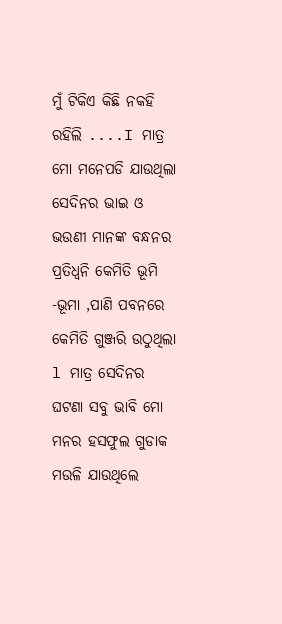ମୁଁ ଟିକିଏ କିଛି ନକହି ରହିଲି ....I ମାତ୍ର ମୋ ମନେପଡି ଯାଉଥିଲା ସେଦିନର ଭାଇ ଓ ଭଉଣୀ ମାନଙ୍କ ବନ୍ଧନର ପ୍ରତିଧ୍ୱନି କେମିତି ଭୂମି -ଭୂମା ,ପାଣି ପବନରେ କେମିତି ଗୁଞ୍ଜରି ଉଠୁଥିଲା l ମାତ୍ର ସେଦିନର ଘଟଣା ସବୁ ଭାବି ମୋ ମନର ହସଫୁଲ ଗୁଡାକ ମଉଳି ଯାଉଥିଲେ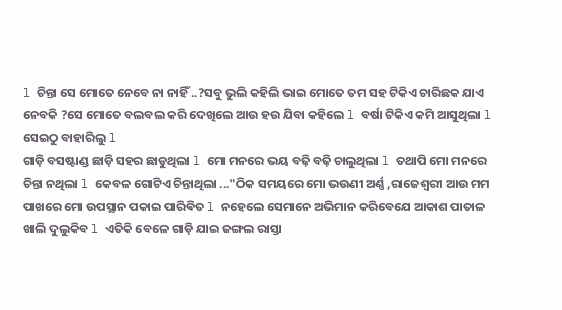l ଚିନ୍ତା ସେ ମୋତେ ନେବେ ନା ନାହିଁ ..?ସବୁ ଭୁଲି କହିଲି ଭାଇ ମୋତେ ତମ ସହ ଟିକିଏ ଚାରିଛକ ଯାଏ ନେବକି ?ସେ ମୋତେ ବଲବଲ କରି ଦେଖିଲେ ଆଉ ହଉ ଯିବା କହିଲେ l ବର୍ଷା ଟିକିଏ କମି ଆସୁଥିଲା l ସେଇଠୁ ବାହାରିଲୁ l
ଗାଡ଼ି ବସଷ୍ଟାଣ୍ଡ ଛାଡ଼ି ସହର ଛାଡୁଥିଲା l ମୋ ମନରେ ଭୟ ବଢ଼ି ବଢ଼ି ଚାଲୁଥିଲା l ତଥାପି ମୋ ମନରେ ଚିନ୍ତା ନଥିଲା l କେବଳ ଗୋଟିଏ ଚିନ୍ତାଥିଲା ..."ଠିକ ସମୟରେ ମୋ ଭଉଣୀ ଅର୍ଣ୍ଣ ,ରାଜେଶ୍ୱରୀ ଆଉ ମମ ପାଖରେ ମୋ ଉପସ୍ଥାନ ପକାଇ ପାରିଵିତ l ନହେଲେ ସେମାନେ ଅଭିମାନ କରିବେଯେ ଆକାଶ ପାତାଳ ଖାଲି ଦୁଲୁକିବ l ଏତିକି ବେଳେ ଗାଡ଼ି ଯାଇ ଜଙ୍ଗଲ ରାସ୍ତା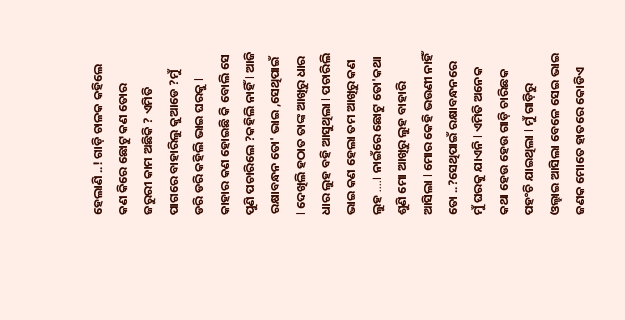ହେଲାଣି ..! ଗାଡ଼ି ଚାଳକ କହିଲେ କଣ କିରେ ଛୋଟୁ କଣ ତୋର ଜରୁରୀ କାମ ଅଛିକି ? ଏମିତି ପାଗରେ ବାହାରିଲୁ କୁଆଡେ ?ମୁଁ ଡରି ଡରି କହିଲି ଭାଇ ଘରକୁ l କାହାର କଣ ହୋଇଛି କି ବୋଲି ସେ ପୁଣି ପଚାରିଲେ ?କହିଲି ନାହିଁ l ଆଜି ରକ୍ଷାବନ୍ଧନ ତୋ' ଭାଇ ,ସେଥିପାଇଁ l ଦେଖିଲି ହଠାତ ତାଙ୍କ ଆଖିରୁ ଧାର ଧାର ଲୁହ ବହି ଆସୁଥିଲା l ପଚାରିଲି ଭାଇ କଣ ହେଲା ତମ ଆଖିରୁ କଣ ଲୁହ ....I ନାଇଁରେ ଛୋଟୁ ତୋ'କଥା ଶୁଣି ମୋ ଆଖିରୁ ଲୁହ ବାହାରି ଆସିଲା l ମୋର କେହି ଭଉଣୀ ନାହିଁ ତୋ ..?ସେଥିପାଇଁ ରକ୍ଷାବନ୍ଧନରେ ମୁଁ ଘରକୁ ଯାଏନି l ଏମିତି ଅନେକ କଥା ହେଉ ହେଉ ଗାଡ଼ି ଚାରିଛକ ପହଂଚି ଯାଇଥିଲା l ମୁଁ ଗାଡ଼ିରୁ ଓଲ୍ହାଇ ଆସିଲା ବେଳେ ସେଇ ଭାଇ ଜଣକ ମୋତେ ହାତରେ କୋଡିଏ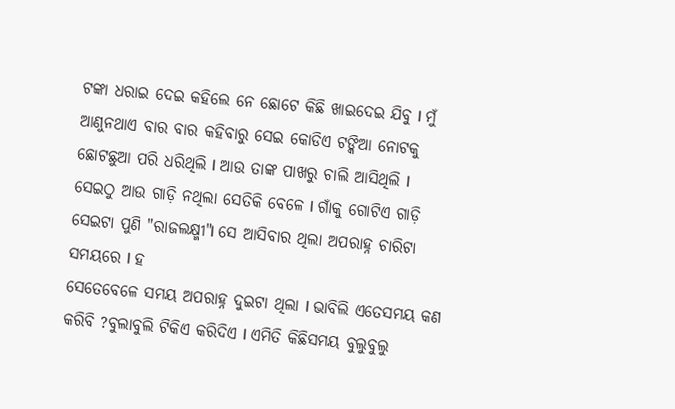ଟଙ୍କା ଧରାଇ ଦେଇ କହିଲେ ନେ ଛୋଟେ କିଛି ଖାଇଦେଇ ଯିବୁ l ମୁଁ ଆଣୁନଥାଏ ବାର ବାର କହିବାରୁ ସେଇ କୋଡିଏ ଟଙ୍କିଆ ନୋଟକୁ ଛୋଟଛୁଆ ପରି ଧରିଥିଲି l ଆଉ ତାଙ୍କ ପାଖରୁ ଚାଲି ଆସିଥିଲି l
ସେଇଠୁ ଆଉ ଗାଡ଼ି ନଥିଲା ସେତିକି ବେଳେ l ଗାଁକୁ ଗୋଟିଏ ଗାଡ଼ି ସେଇଟା ପୁଣି "ରାଜଲକ୍ଷ୍ମୀ"l ସେ ଆସିବାର ଥିଲା ଅପରାହ୍ନ ଚାରିଟା ସମୟରେ l ହ
ସେତେବେଳେ ସମୟ ଅପରାହ୍ନ ଦୁଇଟା ଥିଲା l ଭାବିଲି ଏତେସମୟ କଣ କରିବି ?ବୁଲାବୁଲି ଟିକିଏ କରିଦିଏ l ଏମିତି କିଛିସମୟ ବୁଲୁବୁଲୁ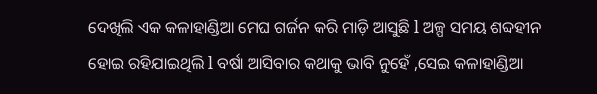ଦେଖିଲି ଏକ କଳାହାଣ୍ଡିଆ ମେଘ ଗର୍ଜନ କରି ମାଡ଼ି ଆସୁଛି l ଅଳ୍ପ ସମୟ ଶବ୍ଦହୀନ ହୋଇ ରହିଯାଇଥିଲି l ବର୍ଷା ଆସିବାର କଥାକୁ ଭାବି ନୁହେଁ ,ସେଇ କଳାହାଣ୍ଡିଆ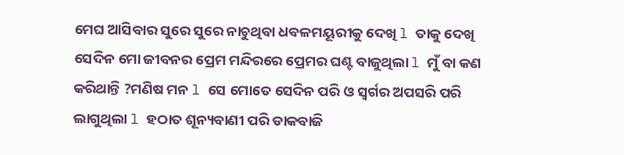ମେଘ ଆସିବାର ସୁରେ ସୁରେ ନାଚୁଥିବା ଧବଳମୟୂରୀକୁ ଦେଖି l ତାକୁ ଦେଖି ସେଦିନ ମୋ ଜୀବନର ପ୍ରେମ ମନ୍ଦିରରେ ପ୍ରେମର ଘଣ୍ଟ ବାଜୁଥିଲା l ମୁଁ ବା କଣ କରିଥାନ୍ତି ?ମଣିଷ ମନ l ସେ ମୋତେ ସେଦିନ ପରି ଓ ସ୍ୱର୍ଗର ଅପସରି ପରି ଲାଗୁଥିଲା l ହଠାତ ଶୂନ୍ୟବାଣୀ ପରି ଡାକବାଜି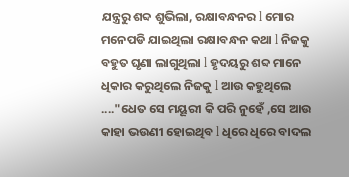ଯନ୍ତ୍ରରୁ ଶବ୍ଦ ଶୁଭିଲା, ରକ୍ଷାବନ୍ଧନର l ମୋର ମନେପଡି ଯାଇଥିଲା ରକ୍ଷାବନ୍ଧନ କଥା l ନିଜକୁ ବହୁତ ଘୃଣା ଲାଗୁଥିଲା l ହୃଦୟରୁ ଶବ୍ଦ ମାନେ ଧିକାର କରୁଥିଲେ ନିଜକୁ l ଆଉ କହୁଥିଲେ ...."ଧେତ ସେ ମୟୂରୀ କି ପରି ନୁହେଁ ,ସେ ଆଉ କାହା ଭଉଣୀ ହୋଇଥିବ l ଧିରେ ଧିରେ ବାଦଲ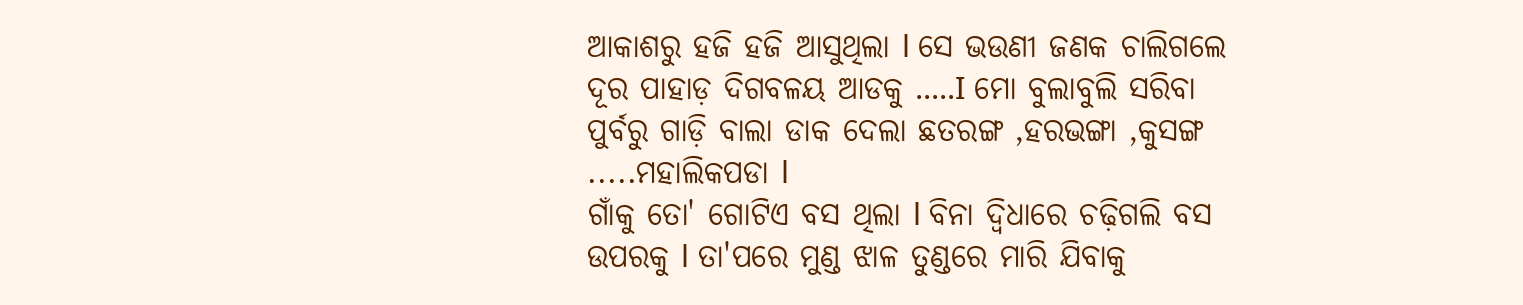ଆକାଶରୁ ହଜି ହଜି ଆସୁଥିଲା l ସେ ଭଉଣୀ ଜଣକ ଚାଲିଗଲେ ଦୂର ପାହାଡ଼ ଦିଗବଳୟ ଆଡକୁ .....I ମୋ ବୁଲାବୁଲି ସରିବା ପୁର୍ବରୁ ଗାଡ଼ି ବାଲା ଡାକ ଦେଲା ଛତରଙ୍ଗ ,ହରଭଙ୍ଗା ,କୁସଙ୍ଗ .....ମହାଲିକପଡା l
ଗାଁକୁ ତୋ' ଗୋଟିଏ ବସ ଥିଲା l ବିନା ଦ୍ୱିଧାରେ ଚଢ଼ିଗଲି ବସ ଉପରକୁ l ତା'ପରେ ମୁଣ୍ଡ ଝାଳ ତୁଣ୍ଡରେ ମାରି ଯିବାକୁ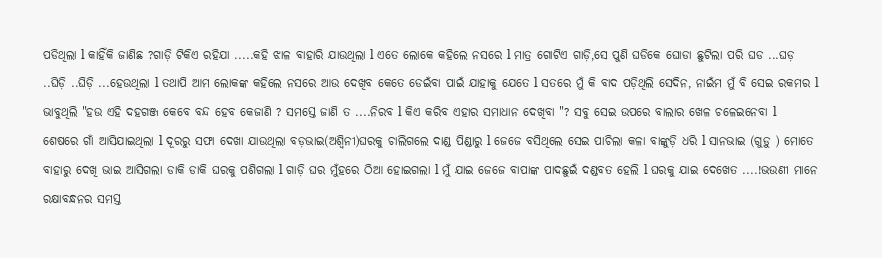ପଡିଥିଲା l କାହିଁକି ଜାଣିଛ ?ଗାଡ଼ି ଟିକିଏ ରହିଯା .....କହି ଝାଳ ବାହାରି ଯାଉଥିଲା l ଏତେ ଲୋକେ କହିଲେ ନସରେ l ମାତ୍ର ଗୋଟିଏ ଗାଡ଼ି,ସେ ପୁଣି ଘଡିକେ ଘୋଡା ଛୁଟିଲା ପରି ଘଡ ...ଘଡ଼ ..ଘିଡ଼ି ..ଘିଡ଼ି ...ହେଉଥିଲା l ତଥାପି ଆମ ଲୋକଙ୍କ କହିଲେ ନସରେ ଆଉ ଦେଖିବ କେତେ ଡେଇଁବା ପାଇଁ ଯାହାକୁ ଯେତେ l ସତରେ ମୁଁ କି ବାଦ ପଡ଼ିଥିଲି ସେଦିନ, ନାଇଁମ ମୁଁ ବି ସେଇ ରକମର l ଭାବୁଥିଲି "ହଉ ଏହି ଦହଗଞ୍ଜ କେବେ ବନ୍ଦ ହେବ କେଜାଣି ? ସମସ୍ତେ ଜାଣି ତ ....ନିରବ l କିଏ କରିବ ଏହାର ସମାଧାନ ଦେଖିବା "? ସବୁ ସେଇ ଉପରେ ବାଲାର ଖେଳ ଚଳେଇନେବା l
ଶେଷରେ ଗାଁ ଆସିଯାଇଥିଲା l ଦୂରରୁ ସଫା ଦେଖା ଯାଉଥିଲା ବଡ଼ଭାଇ(ଅଶ୍ୱିନୀ)ଘରକୁ ଚାଲିଗଲେ ଦାଣ୍ଡ ପିଣ୍ଡାରୁ l ଜେଜେ ବସିଥିଲେ ସେଇ ପାଚିଲା କଳା ବାଙ୍କୁଡ଼ି ଧରି l ସାନଭାଇ (ଗୁଡ଼ୁ ) ମୋତେ ବାହାରୁ ଦେଖି ଭାଇ ଆସିଗଲା ଡାକି ଡାକି ଘରକୁ ପଶିଗଲା l ଗାଡ଼ି ଘର ମୁଁହରେ ଠିଆ ହୋଇଗଲା l ମୁଁ ଯାଇ ଜେଜେ ବାପାଙ୍କ ପାଦଛୁଇଁ ଦଣ୍ଡବତ ହେଲି l ଘରକୁ ଯାଇ ଦେଖେତ ....!ଭଉଣୀ ମାନେ ରକ୍ଷାବନ୍ଧନର ସମସ୍ତ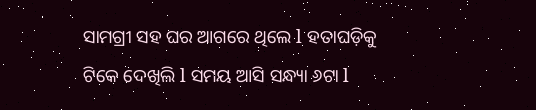ସାମଗ୍ରୀ ସହ ଘର ଆଗରେ ଥିଲେ l ହତାଘଡ଼ିକୁ ଟିକେ ଦେଖିଲି l ସମୟ ଆସି ସନ୍ଧ୍ୟା ୬ଟା l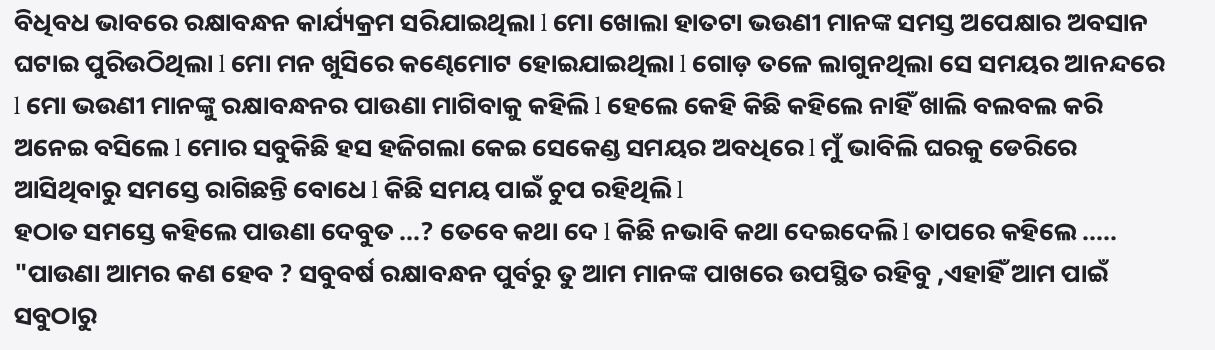ବିଧିବଧ ଭାବରେ ରକ୍ଷାବନ୍ଧନ କାର୍ଯ୍ୟକ୍ରମ ସରିଯାଇଥିଲା l ମୋ ଖୋଲା ହାତଟା ଭଉଣୀ ମାନଙ୍କ ସମସ୍ତ ଅପେକ୍ଷାର ଅବସାନ ଘଟାଇ ପୁରିଉଠିଥିଲା l ମୋ ମନ ଖୁସିରେ କଣ୍ଢେମୋଟ ହୋଇଯାଇଥିଲା l ଗୋଡ଼ ତଳେ ଲାଗୁନଥିଲା ସେ ସମୟର ଆନନ୍ଦରେ l ମୋ ଭଉଣୀ ମାନଙ୍କୁ ରକ୍ଷାବନ୍ଧନର ପାଉଣା ମାଗିବାକୁ କହିଲି l ହେଲେ କେହି କିଛି କହିଲେ ନାହିଁ ଖାଲି ବଲବଲ କରି ଅନେଇ ବସିଲେ l ମୋର ସବୁକିଛି ହସ ହଜିଗଲା କେଇ ସେକେଣ୍ଡ ସମୟର ଅବଧିରେ l ମୁଁ ଭାବିଲି ଘରକୁ ଡେରିରେ ଆସିଥିବାରୁ ସମସ୍ତେ ରାଗିଛନ୍ତି ବୋଧେ l କିଛି ସମୟ ପାଇଁ ଚୁପ ରହିଥିଲି l
ହଠାତ ସମସ୍ତେ କହିଲେ ପାଉଣା ଦେବୁତ ...? ତେବେ କଥା ଦେ l କିଛି ନଭାବି କଥା ଦେଇଦେଲି l ତାପରେ କହିଲେ .....
"ପାଉଣା ଆମର କଣ ହେବ ? ସବୁବର୍ଷ ରକ୍ଷାବନ୍ଧନ ପୁର୍ବରୁ ତୁ ଆମ ମାନଙ୍କ ପାଖରେ ଉପସ୍ଥିତ ରହିବୁ ,ଏହାହିଁ ଆମ ପାଇଁ ସବୁଠାରୁ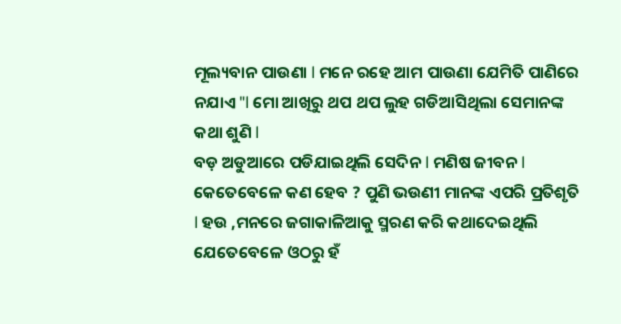ମୂଲ୍ୟବାନ ପାଉଣା l ମନେ ରହେ ଆମ ପାଉଣା ଯେମିତି ପାଣିରେ ନଯାଏ "l ମୋ ଆଖିରୁ ଥପ ଥପ ଲୁହ ଗଡିଆସିଥିଲା ସେମାନଙ୍କ କଥା ଶୁଣି l
ବଡ଼ ଅଡୁଆରେ ପଡିଯାଇଥିଲି ସେଦିନ l ମଣିଷ ଜୀବନ l କେତେବେଳେ କଣ ହେବ ? ପୁଣି ଭଉଣୀ ମାନଙ୍କ ଏପରି ପ୍ରତିଶୃତି l ହଉ ,ମନରେ ଜଗାକାଳିଆକୁ ସ୍ମରଣ କରି କଥାଦେଇଥିଲି ଯେତେବେଳେ ଓଠରୁ ହଁ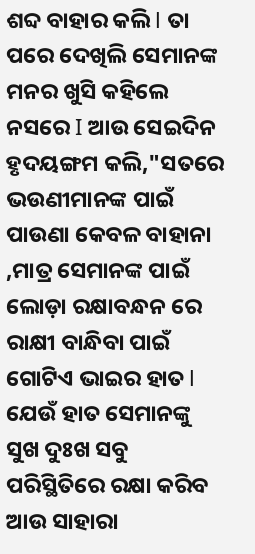ଶବ୍ଦ ବାହାର କଲି l ତା ପରେ ଦେଖିଲି ସେମାନଙ୍କ ମନର ଖୁସି କହିଲେ ନସରେ I ଆଉ ସେଇଦିନ ହୃଦୟଙ୍ଗମ କଲି,"ସତରେ ଭଉଣୀମାନଙ୍କ ପାଇଁ ପାଉଣା କେବଳ ବାହାନା ,ମାତ୍ର ସେମାନଙ୍କ ପାଇଁ ଲୋଡ଼ା ରକ୍ଷାବନ୍ଧନ ରେ ରାକ୍ଷୀ ବାନ୍ଧିବା ପାଇଁ ଗୋଟିଏ ଭାଇର ହାତ l ଯେଉଁ ହାତ ସେମାନଙ୍କୁ ସୁଖ ଦୁଃଖ ସବୁ ପରିସ୍ଥିତିରେ ରକ୍ଷା କରିବ ଆଉ ସାହାରା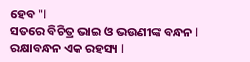ହେବ "l
ସତରେ ବିଚିତ୍ର ଭାଇ ଓ ଭଉଣୀଙ୍କ ବନ୍ଧନ l ରକ୍ଷାବନ୍ଧନ ଏକ ରହସ୍ୟ l